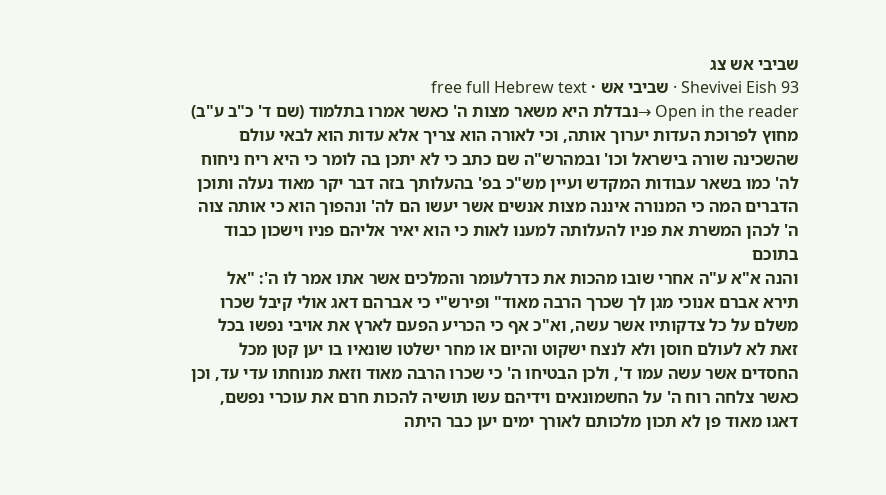שביבי אש צג
Shevivei Eish 93 · שביבי אש · free full Hebrew text
Open in the reader →נבדלת היא משאר מצות ה' כאשר אמרו בתלמוד (שם ד' כ"ב ע"ב) מחוץ לפרוכת העדות יערוך אותה, וכי לאורה הוא צריך אלא עדות הוא לבאי עולם שהשכינה שורה בישראל וכו' ובמהרש"ה שם כתב כי לא יתכן בה לומר כי היא ריח ניחוח לה' כמו בשאר עבודות המקדש ועיין מש"כ בפ' בהעלותך בזה דבר יקר מאוד נעלה ותוכן הדברים המה כי המנורה איננה מצות אנשים אשר יעשו הם לה' ונהפוך הוא כי אותה צוה ה' לכהן המשרת את פניו להעלותה למענו לאות כי הוא יאיר אליהם פניו וישכון כבוד בתוכם
והנה א"א ע"ה אחרי שובו מהכות את כדרלעומר והמלכים אשר אתו אמר לו ה': "אל תירא אברם אנוכי מגן לך שכרך הרבה מאוד" ופירש"י כי אברהם דאג אולי קיבל שכרו משלם על כל צדקותיו אשר עשה, וא"כ אף כי הכריע הפעם לארץ את אויבי נפשו בכל זאת לא לעולם חוסן ולא לנצח ישקוט והיום או מחר ישלטו שונאיו בו יען קטן מכל החסדים אשר עשה עמו ד', ולכן הבטיחו ה' כי שכרו הרבה מאוד וזאת מנוחתו עדי עד, וכן כאשר צלחה רוח ה' על החשמונאים וידיהם עשו תושיה להכות חרם את עוכרי נפשם, דאגו מאוד פן לא תכון מלכותם לאורך ימים יען כבר היתה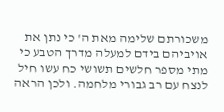משכורתם שלימה מאת ה' כי נתן את אויביהם בידם למעלה מדרך הטבע כי מתי מספר חלשים תשושי כח עשו חיל לנצח עם רב גבורי מלחמה. ולכן הראה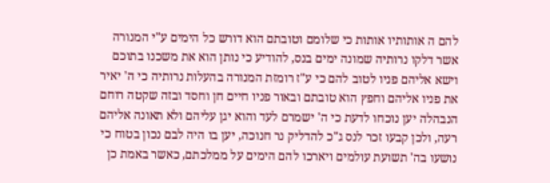להם ה אותותיו אותות כי שלומם וטובתם הוא דורש כל הימים ע"י המנורה אשר דלקו נרותיה שמונה ימים בנס, להודיע כי נותן הוא את משכנו בתוכם וישא אליהם פניו לטוב להם כי ע"ז רומזת המנורה בהעלות נרותיה כי ה' יאיר את פניו אליהם וחפץ הוא טובתם ובאור פניו חיים חן וחסד ובזה שקטה רוחם הנבהלה יען נוכחו לדעת כי ה' ישמרם לעד והוא יגן עליהם ולא תאונה אליהם רעה, ולכן קבעו זכר לנס ג"כ להדליק נר חנוכה, יען בו היה לבם נכון בטוח כי נושעו בה' תשועת עולמים ויארכו להם הימים על ממלכתם, כאשר באמת כן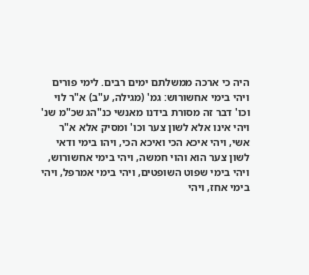היה כי ארכה ממשלתם ימים רבים. לימי פורים
ויהי בימי אחשורוש: גמ' (מגילה, ע"ב) א"ר לוי וכו' דבר זה מסורת בידנו מאנשי כנ"הג שכ"מ שנ' ויהי אינו אלא לשון צער וכו' ומסיק אלא א"ר אשי, ויהי איכא הכי ואיכא הכי, ויהו בימי ודאי לשון צער הוא והוי חמשה, ויהי בימי אחשורוש, ויהי בימי שפוט השופטים, ויהי בימי אמרפל, ויהי בימי אחז, ויהי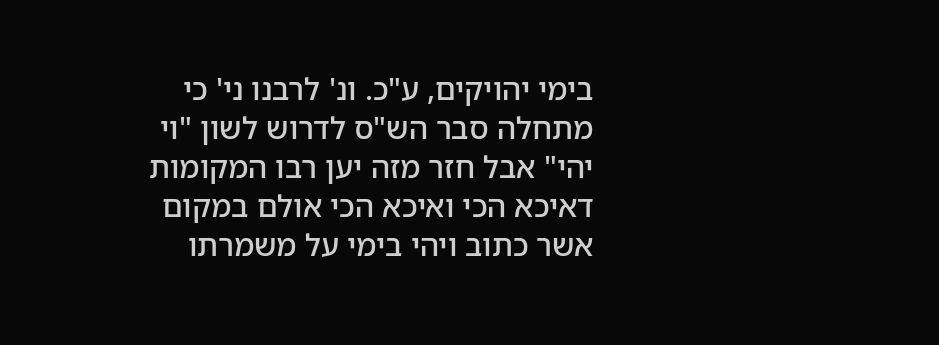בימי יהויקים, ע"כ. ונ' לרבנו ני' כי מתחלה סבר הש"ס לדרוש לשון "וי יהי" אבל חזר מזה יען רבו המקומות דאיכא הכי ואיכא הכי אולם במקום אשר כתוב ויהי בימי על משמרתו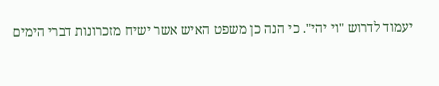יעמוד לדרוש "וי יהי". כי הנה כן משפט האיש אשר ישיח מזכרונות דברי הימים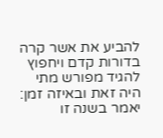להביע את אשר קרה בדורות קדם ויחפוץ להגיד מפורש מתי היה זאת ובאיזה זמן: יאמר בשנה זו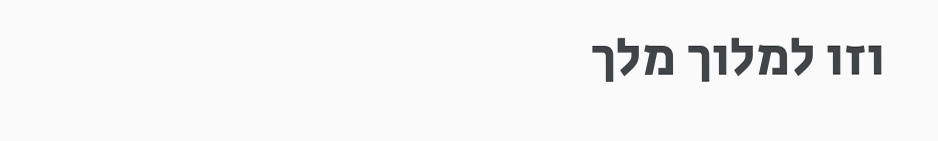וזו למלוך מלך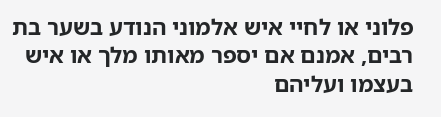פלוני או לחיי איש אלמוני הנודע בשער בת רבים, אמנם אם יספר מאותו מלך או איש בעצמו ועליהם